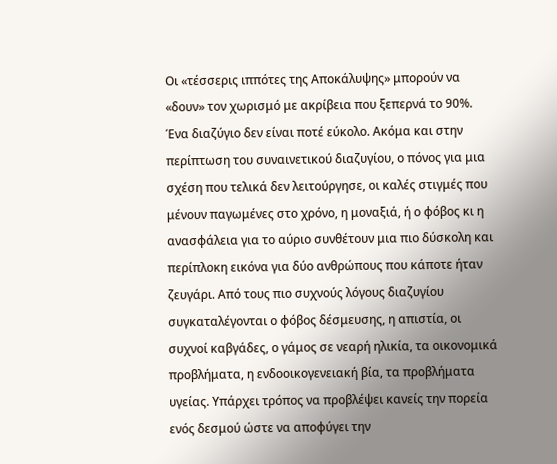Οι «τέσσερις ιππότες της Αποκάλυψης» μπορούν να «δουν» τον χωρισμό με ακρίβεια που ξεπερνά το 90%.
Ένα διαζύγιο δεν είναι ποτέ εύκολο. Ακόμα και στην περίπτωση του συναινετικού διαζυγίου, ο πόνος για μια σχέση που τελικά δεν λειτούργησε, οι καλές στιγμές που μένουν παγωμένες στο χρόνο, η μοναξιά, ή ο φόβος κι η ανασφάλεια για το αύριο συνθέτουν μια πιο δύσκολη και περίπλοκη εικόνα για δύο ανθρώπους που κάποτε ήταν ζευγάρι. Από τους πιο συχνούς λόγους διαζυγίου συγκαταλέγονται ο φόβος δέσμευσης, η απιστία, οι συχνοί καβγάδες, ο γάμος σε νεαρή ηλικία, τα οικονομικά προβλήματα, η ενδοοικογενειακή βία, τα προβλήματα υγείας. Υπάρχει τρόπος να προβλέψει κανείς την πορεία ενός δεσμού ώστε να αποφύγει την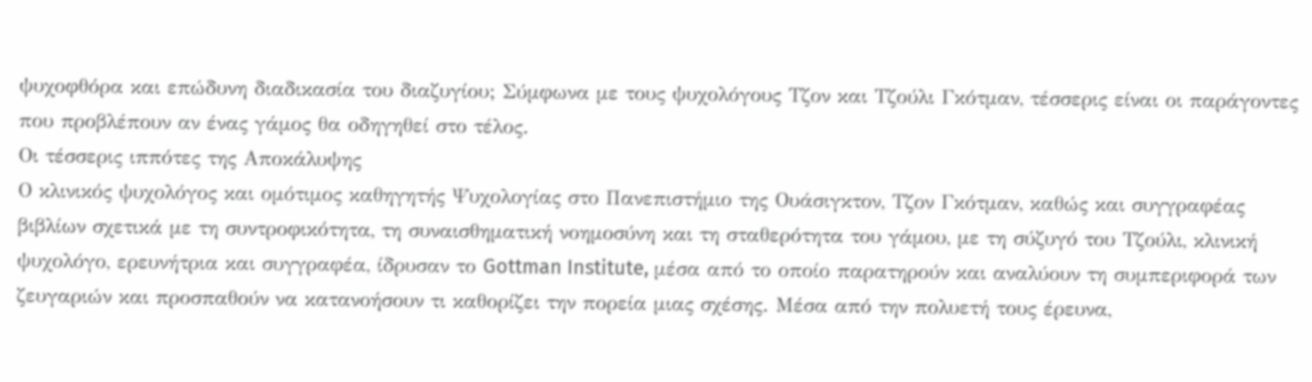ψυχοφθόρα και επώδυνη διαδικασία του διαζυγίου; Σύμφωνα με τους ψυχολόγους Τζον και Τζούλι Γκότμαν, τέσσερις είναι οι παράγοντες που προβλέπουν αν ένας γάμος θα οδηγηθεί στο τέλος.
Οι τέσσερις ιππότες της Αποκάλυψης
Ο κλινικός ψυχολόγος και ομότιμος καθηγητής Ψυχολογίας στο Πανεπιστήμιο της Ουάσιγκτον, Τζον Γκότμαν, καθώς και συγγραφέας βιβλίων σχετικά με τη συντροφικότητα, τη συναισθηματική νοημοσύνη και τη σταθερότητα του γάμου, με τη σύζυγό του Τζούλι, κλινική ψυχολόγο, ερευνήτρια και συγγραφέα, ίδρυσαν το Gottman Institute, μέσα από το οποίο παρατηρούν και αναλύουν τη συμπεριφορά των ζευγαριών και προσπαθούν να κατανοήσουν τι καθορίζει την πορεία μιας σχέσης. Μέσα από την πολυετή τους έρευνα,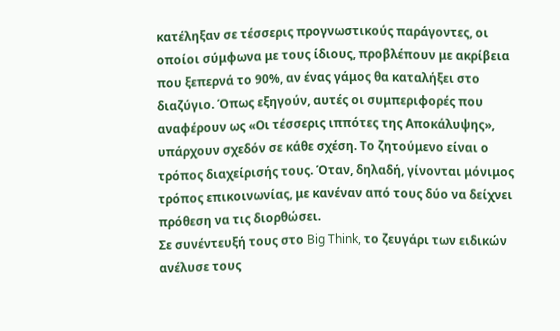κατέληξαν σε τέσσερις προγνωστικούς παράγοντες, οι οποίοι σύμφωνα με τους ίδιους, προβλέπουν με ακρίβεια που ξεπερνά το 90%, αν ένας γάμος θα καταλήξει στο διαζύγιο. Όπως εξηγούν, αυτές οι συμπεριφορές που αναφέρουν ως «Οι τέσσερις ιππότες της Αποκάλυψης», υπάρχουν σχεδόν σε κάθε σχέση. Το ζητούμενο είναι ο τρόπος διαχείρισής τους. Όταν, δηλαδή, γίνονται μόνιμος τρόπος επικοινωνίας, με κανέναν από τους δύο να δείχνει πρόθεση να τις διορθώσει.
Σε συνέντευξή τους στο Big Think, το ζευγάρι των ειδικών ανέλυσε τους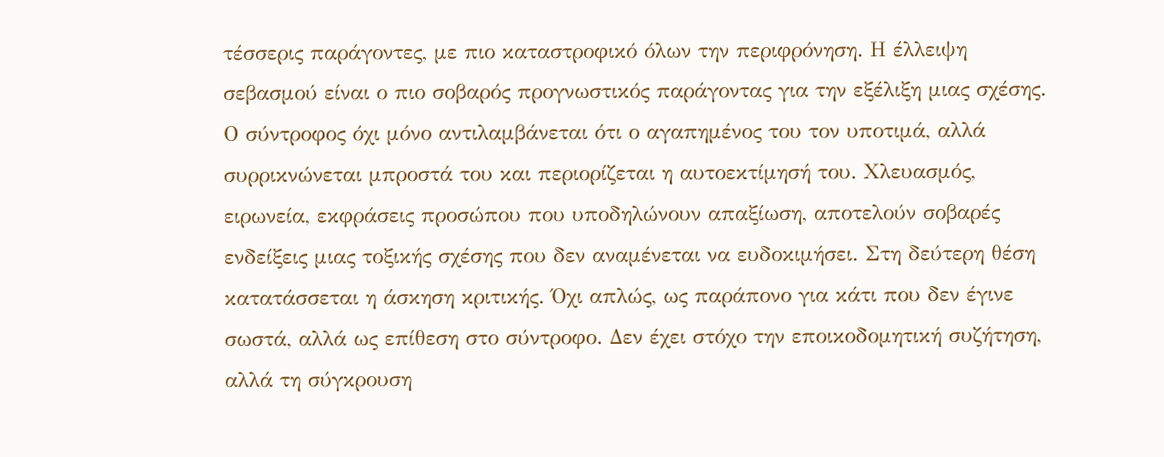τέσσερις παράγοντες, με πιο καταστροφικό όλων την περιφρόνηση. Η έλλειψη σεβασμού είναι ο πιο σοβαρός προγνωστικός παράγοντας για την εξέλιξη μιας σχέσης. Ο σύντροφος όχι μόνο αντιλαμβάνεται ότι ο αγαπημένος του τον υποτιμά, αλλά συρρικνώνεται μπροστά του και περιορίζεται η αυτοεκτίμησή του. Χλευασμός, ειρωνεία, εκφράσεις προσώπου που υποδηλώνουν απαξίωση, αποτελούν σοβαρές ενδείξεις μιας τοξικής σχέσης που δεν αναμένεται να ευδοκιμήσει. Στη δεύτερη θέση κατατάσσεται η άσκηση κριτικής. Όχι απλώς, ως παράπονο για κάτι που δεν έγινε σωστά, αλλά ως επίθεση στο σύντροφο. Δεν έχει στόχο την εποικοδομητική συζήτηση, αλλά τη σύγκρουση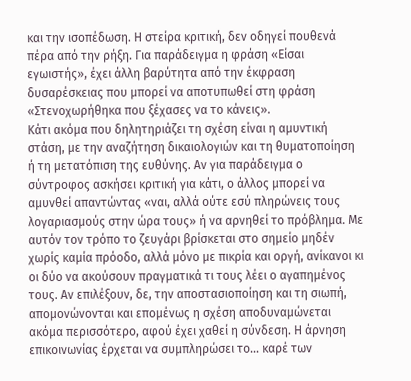και την ισοπέδωση. Η στείρα κριτική, δεν οδηγεί πουθενά πέρα από την ρήξη. Για παράδειγμα η φράση «Είσαι εγωιστής», έχει άλλη βαρύτητα από την έκφραση δυσαρέσκειας που μπορεί να αποτυπωθεί στη φράση «Στενοχωρήθηκα που ξέχασες να το κάνεις».
Κάτι ακόμα που δηλητηριάζει τη σχέση είναι η αμυντική στάση, με την αναζήτηση δικαιολογιών και τη θυματοποίηση ή τη μετατόπιση της ευθύνης. Αν για παράδειγμα ο σύντροφος ασκήσει κριτική για κάτι, ο άλλος μπορεί να αμυνθεί απαντώντας «ναι, αλλά ούτε εσύ πληρώνεις τους λογαριασμούς στην ώρα τους» ή να αρνηθεί το πρόβλημα. Με αυτόν τον τρόπο το ζευγάρι βρίσκεται στο σημείο μηδέν χωρίς καμία πρόοδο, αλλά μόνο με πικρία και οργή, ανίκανοι κι οι δύο να ακούσουν πραγματικά τι τους λέει ο αγαπημένος τους. Αν επιλέξουν, δε, την αποστασιοποίηση και τη σιωπή, απομονώνονται και επομένως η σχέση αποδυναμώνεται ακόμα περισσότερο, αφού έχει χαθεί η σύνδεση. Η άρνηση επικοινωνίας έρχεται να συμπληρώσει το… καρέ των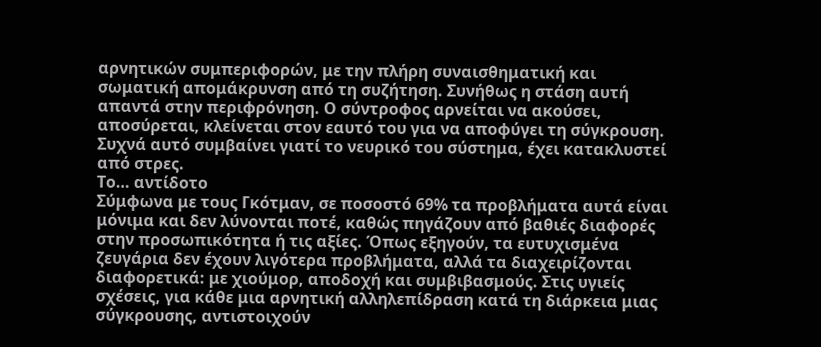αρνητικών συμπεριφορών, με την πλήρη συναισθηματική και σωματική απομάκρυνση από τη συζήτηση. Συνήθως η στάση αυτή απαντά στην περιφρόνηση. Ο σύντροφος αρνείται να ακούσει, αποσύρεται, κλείνεται στον εαυτό του για να αποφύγει τη σύγκρουση. Συχνά αυτό συμβαίνει γιατί το νευρικό του σύστημα, έχει κατακλυστεί από στρες.
Το… αντίδοτο
Σύμφωνα με τους Γκότμαν, σε ποσοστό 69% τα προβλήματα αυτά είναι μόνιμα και δεν λύνονται ποτέ, καθώς πηγάζουν από βαθιές διαφορές στην προσωπικότητα ή τις αξίες. Όπως εξηγούν, τα ευτυχισμένα ζευγάρια δεν έχουν λιγότερα προβλήματα, αλλά τα διαχειρίζονται διαφορετικά: με χιούμορ, αποδοχή και συμβιβασμούς. Στις υγιείς σχέσεις, για κάθε μια αρνητική αλληλεπίδραση κατά τη διάρκεια μιας σύγκρουσης, αντιστοιχούν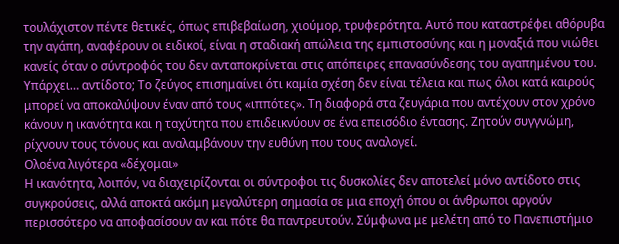τουλάχιστον πέντε θετικές, όπως επιβεβαίωση, χιούμορ, τρυφερότητα. Αυτό που καταστρέφει αθόρυβα την αγάπη, αναφέρουν οι ειδικοί, είναι η σταδιακή απώλεια της εμπιστοσύνης και η μοναξιά που νιώθει κανείς όταν ο σύντροφός του δεν ανταποκρίνεται στις απόπειρες επανασύνδεσης του αγαπημένου του.
Υπάρχει… αντίδοτο; Το ζεύγος επισημαίνει ότι καμία σχέση δεν είναι τέλεια και πως όλοι κατά καιρούς μπορεί να αποκαλύψουν έναν από τους «ιππότες». Τη διαφορά στα ζευγάρια που αντέχουν στον χρόνο κάνουν η ικανότητα και η ταχύτητα που επιδεικνύουν σε ένα επεισόδιο έντασης. Ζητούν συγγνώμη, ρίχνουν τους τόνους και αναλαμβάνουν την ευθύνη που τους αναλογεί.
Ολοένα λιγότερα «δέχομαι»
Η ικανότητα, λοιπόν, να διαχειρίζονται οι σύντροφοι τις δυσκολίες δεν αποτελεί μόνο αντίδοτο στις συγκρούσεις, αλλά αποκτά ακόμη μεγαλύτερη σημασία σε μια εποχή όπου οι άνθρωποι αργούν περισσότερο να αποφασίσουν αν και πότε θα παντρευτούν. Σύμφωνα με μελέτη από το Πανεπιστήμιο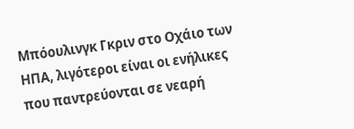Μπόουλινγκ Γκριν στο Οχάιο των ΗΠΑ, λιγότεροι είναι οι ενήλικες που παντρεύονται σε νεαρή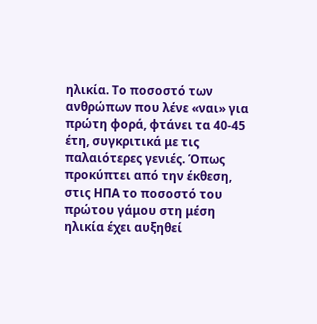ηλικία. Το ποσοστό των ανθρώπων που λένε «ναι» για πρώτη φορά, φτάνει τα 40-45 έτη, συγκριτικά με τις παλαιότερες γενιές. Όπως προκύπτει από την έκθεση, στις ΗΠΑ το ποσοστό του πρώτου γάμου στη μέση ηλικία έχει αυξηθεί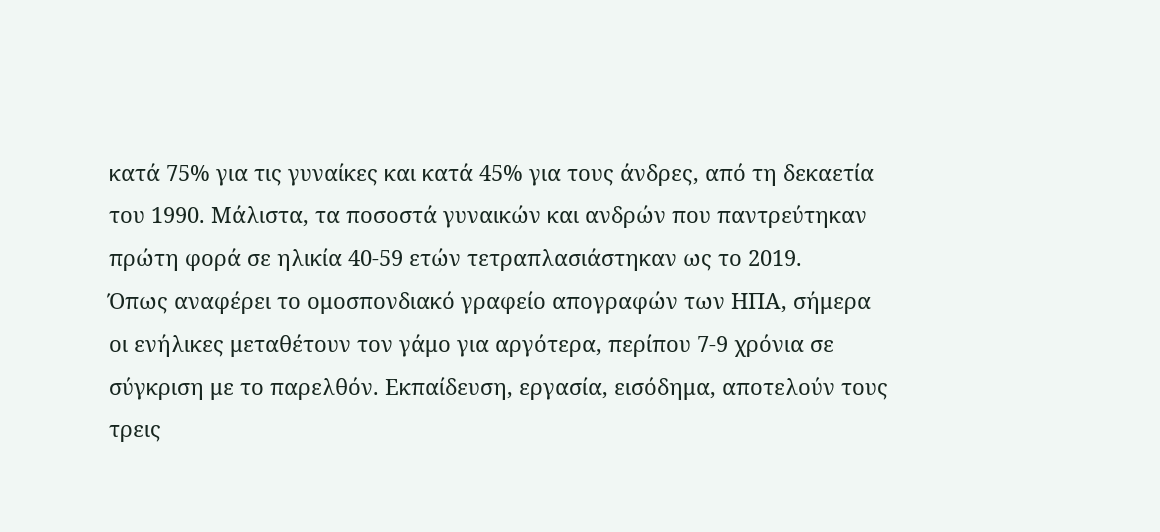κατά 75% για τις γυναίκες και κατά 45% για τους άνδρες, από τη δεκαετία του 1990. Μάλιστα, τα ποσοστά γυναικών και ανδρών που παντρεύτηκαν πρώτη φορά σε ηλικία 40-59 ετών τετραπλασιάστηκαν ως το 2019.
Όπως αναφέρει το ομοσπονδιακό γραφείο απογραφών των ΗΠΑ, σήμερα οι ενήλικες μεταθέτουν τον γάμο για αργότερα, περίπου 7-9 χρόνια σε σύγκριση με το παρελθόν. Εκπαίδευση, εργασία, εισόδημα, αποτελούν τους τρεις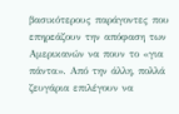βασικότερους παράγοντες που επηρεάζουν την απόφαση των Αμερικανών να πουν το «για πάντα». Από την άλλη, πολλά ζευγάρια επιλέγουν να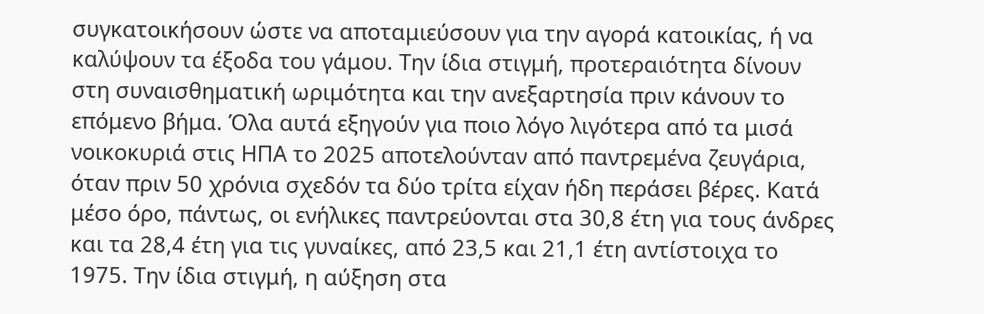συγκατοικήσουν ώστε να αποταμιεύσουν για την αγορά κατοικίας, ή να καλύψουν τα έξοδα του γάμου. Την ίδια στιγμή, προτεραιότητα δίνουν στη συναισθηματική ωριμότητα και την ανεξαρτησία πριν κάνουν το επόμενο βήμα. Όλα αυτά εξηγούν για ποιο λόγο λιγότερα από τα μισά νοικοκυριά στις ΗΠΑ το 2025 αποτελούνταν από παντρεμένα ζευγάρια, όταν πριν 50 χρόνια σχεδόν τα δύο τρίτα είχαν ήδη περάσει βέρες. Κατά μέσο όρο, πάντως, οι ενήλικες παντρεύονται στα 30,8 έτη για τους άνδρες και τα 28,4 έτη για τις γυναίκες, από 23,5 και 21,1 έτη αντίστοιχα το 1975. Την ίδια στιγμή, η αύξηση στα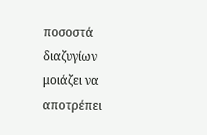ποσοστά διαζυγίων μοιάζει να αποτρέπει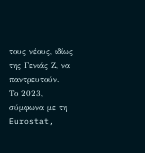τους νέους, ιδίως της Γενιάς Ζ, να παντρευτούν.
Το 2023, σύμφωνα με τη Eurostat,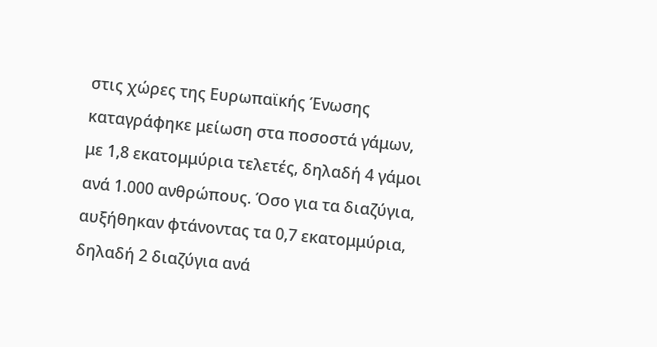στις χώρες της Ευρωπαϊκής Ένωσης καταγράφηκε μείωση στα ποσοστά γάμων, με 1,8 εκατομμύρια τελετές, δηλαδή 4 γάμοι ανά 1.000 ανθρώπους. Όσο για τα διαζύγια, αυξήθηκαν φτάνοντας τα 0,7 εκατομμύρια, δηλαδή 2 διαζύγια ανά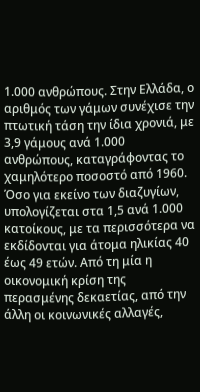1.000 ανθρώπους. Στην Ελλάδα, ο αριθμός των γάμων συνέχισε την πτωτική τάση την ίδια χρονιά, με 3,9 γάμους ανά 1.000 ανθρώπους, καταγράφοντας το χαμηλότερο ποσοστό από 1960. Όσο για εκείνο των διαζυγίων, υπολογίζεται στα 1,5 ανά 1.000 κατοίκους, με τα περισσότερα να εκδίδονται για άτομα ηλικίας 40 έως 49 ετών. Από τη μία η οικονομική κρίση της περασμένης δεκαετίας, από την άλλη οι κοινωνικές αλλαγές,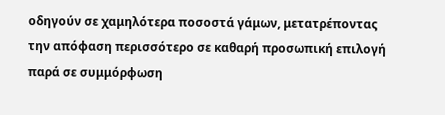οδηγούν σε χαμηλότερα ποσοστά γάμων, μετατρέποντας την απόφαση περισσότερο σε καθαρή προσωπική επιλογή παρά σε συμμόρφωση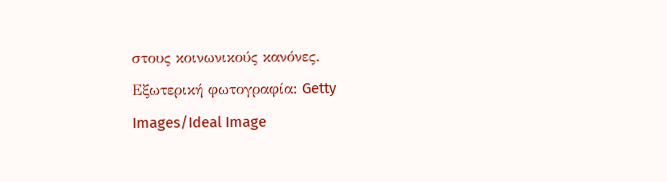στους κοινωνικούς κανόνες.
Εξωτερική φωτογραφία: Getty Images/Ideal Image